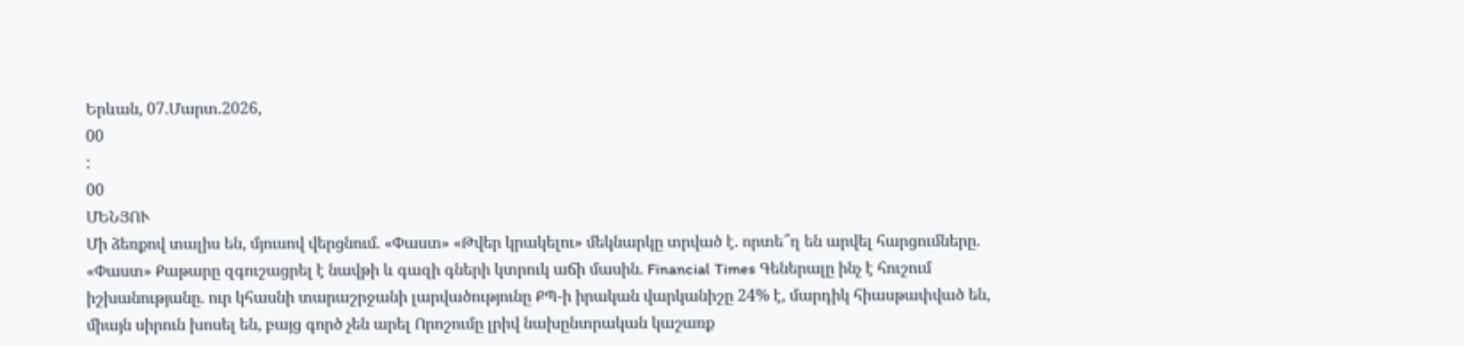Երևան, 07.Մարտ.2026,
00
:
00
ՄԵՆՅՈՒ
Մի ձեռքով տալիս են, մյուսով վերցնում. «Փաստ» «Թվեր կրակելու» մեկնարկը տրված է. որտե՞ղ են արվել հարցումները. «Փաստ» Քաթարը զգուշացրել է նավթի և գազի գների կտրուկ աճի մասին. Financial Times Գեներալը ինչ է հուշում իշխանությանը. ուր կհասնի տարաշրջանի լարվածությունը ՔՊ-ի իրական վարկանիշը 24% է, մարդիկ հիասթափված են, միայն սիրուն խոսել են, բայց գործ չեն արել Որոշումը լրիվ նախընտրական կաշառք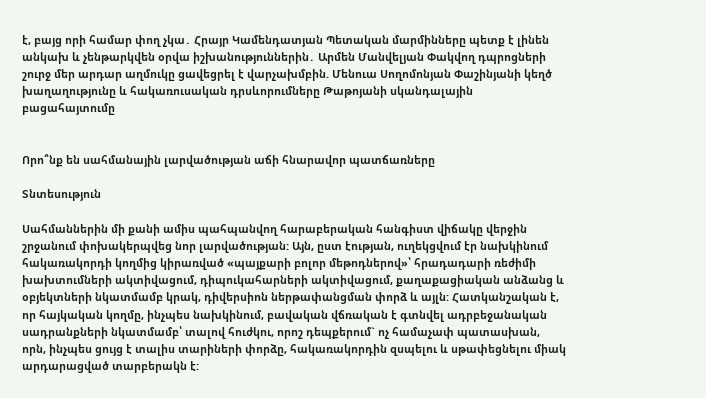է, բայց որի համար փող չկա․ Հրայր Կամենդատյան Պետական մարմինները պետք է լինեն անկախ և չենթարկվեն օրվա իշխանություններին․ Արմեն Մանվելյան Փակվող դպրոցների շուրջ մեր արդար աղմուկը ցավեցրել է վարչախմբին. Մենուա Սողոմոնյան Փաշինյանի կեղծ խաղաղությունը և հակառուսական դրսևորումները Թաթոյանի սկանդալային բացահայտումը


Որո՞նք են սահմանային լարվածության աճի հնարավոր պատճառները

Տնտեսություն

Սահմաններին մի քանի ամիս պահպանվող հարաբերական հանգիստ վիճակը վերջին շրջանում փոխակերպվեց նոր լարվածության: Այն, ըստ էության, ուղեկցվում էր նախկինում հակառակորդի կողմից կիրառված «պայքարի բոլոր մեթոդներով»՝ հրադադարի ռեժիմի խախտումների ակտիվացում, դիպուկահարների ակտիվացում, քաղաքացիական անձանց և օբյեկտների նկատմամբ կրակ, դիվերսիոն ներթափանցման փորձ և այլն: Հատկանշական է, որ հայկական կողմը, ինչպես նախկինում, բավական վճռական է գտնվել ադրբեջանական սադրանքների նկատմամբ՝ տալով հուժկու, որոշ դեպքերում` ոչ համաչափ պատասխան, որն, ինչպես ցույց է տալիս տարիների փորձը, հակառակորդին զսպելու և սթափեցնելու միակ արդարացված տարբերակն է: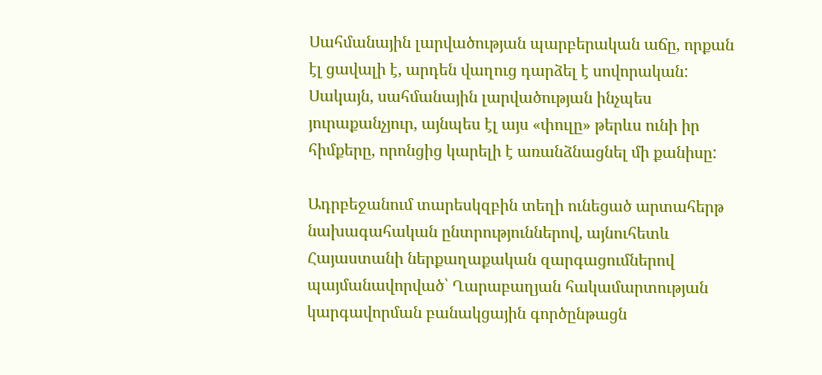Սահմանային լարվածության պարբերական աճը, որքան էլ ցավալի է, արդեն վաղուց դարձել է սովորական: Սակայն, սահմանային լարվածության ինչպես յուրաքանչյուր, այնպես էլ այս «փուլը» թերևս ունի իր հիմքերը, որոնցից կարելի է առանձնացնել մի քանիսը:

Ադրբեջանում տարեսկզբին տեղի ունեցած արտահերթ նախագահական ընտրություններով, այնուհետև Հայաստանի ներքաղաքական զարգացումներով պայմանավորված՝ Ղարաբաղյան հակամարտության կարգավորման բանակցային գործընթացն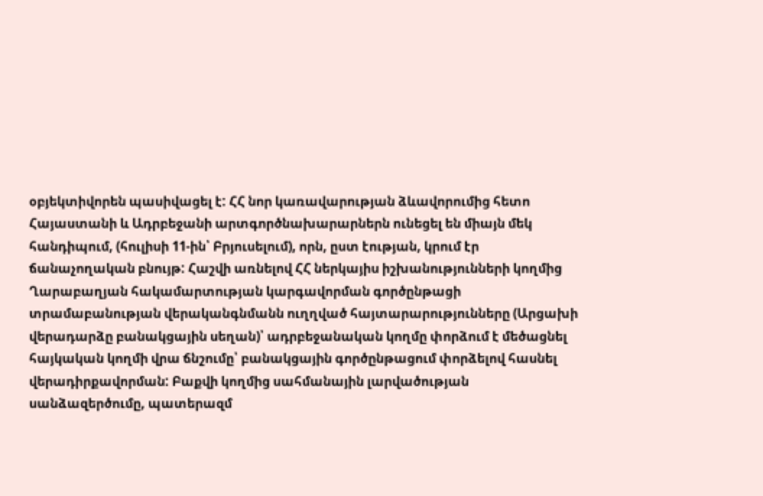օբյեկտիվորեն պասիվացել է: ՀՀ նոր կառավարության ձևավորումից հետո Հայաստանի և Ադրբեջանի արտգործնախարարներն ունեցել են միայն մեկ հանդիպում, (հուլիսի 11-ին՝ Բրյուսելում), որն, ըստ էության, կրում էր ճանաչողական բնույթ: Հաշվի առնելով ՀՀ ներկայիս իշխանությունների կողմից Ղարաբաղյան հակամարտության կարգավորման գործընթացի տրամաբանության վերականգնմանն ուղղված հայտարարությունները (Արցախի վերադարձը բանակցային սեղան)՝ ադրբեջանական կողմը փորձում է մեծացնել հայկական կողմի վրա ճնշումը՝ բանակցային գործընթացում փորձելով հասնել վերադիրքավորման: Բաքվի կողմից սահմանային լարվածության սանձազերծումը, պատերազմ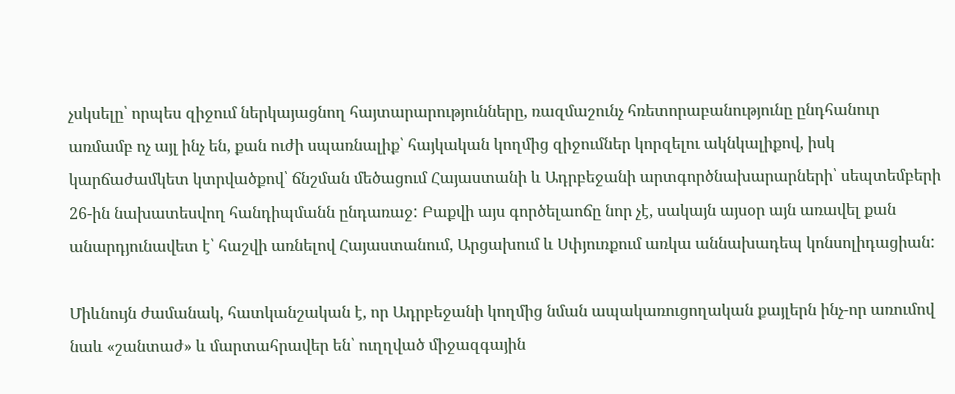չսկսելը՝ որպես զիջում ներկայացնող հայտարարությունները, ռազմաշունչ հռետորաբանությունը ընդհանուր առմամբ ոչ այլ ինչ են, քան ուժի սպառնալիք՝ հայկական կողմից զիջումներ կորզելու ակնկալիքով, իսկ կարճաժամկետ կտրվածքով՝ ճնշման մեծացում Հայաստանի և Ադրբեջանի արտգործնախարարների՝ սեպտեմբերի 26-ին նախատեսվող հանդիպմանն ընդառաջ: Բաքվի այս գործելաոճը նոր չէ, սակայն այսօր այն առավել քան անարդյունավետ է՝ հաշվի առնելով Հայաստանում, Արցախում և Սփյուռքում առկա աննախադեպ կոնսոլիդացիան:

Միևնույն ժամանակ, հատկանշական է, որ Ադրբեջանի կողմից նման ապակառուցողական քայլերն ինչ-որ առումով նաև «շանտաժ» և մարտահրավեր են՝ ուղղված միջազգային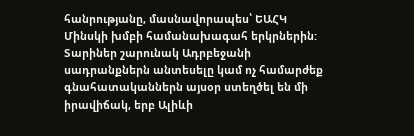հանրությանը, մասնավորապես՝ ԵԱՀԿ Մինսկի խմբի համանախագահ երկրներին: Տարիներ շարունակ Ադրբեջանի սադրանքներն անտեսելը կամ ոչ համարժեք գնահատականներն այսօր ստեղծել են մի իրավիճակ, երբ Ալիևի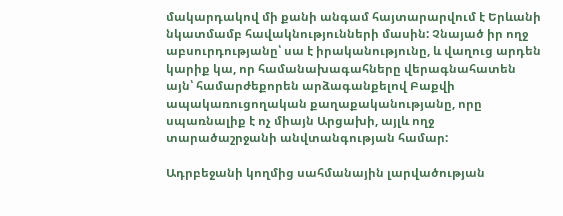մակարդակով մի քանի անգամ հայտարարվում է Երևանի նկատմամբ հավակնությունների մասին: Չնայած իր ողջ աբսուրդությանը՝ սա է իրականությունը, և վաղուց արդեն կարիք կա, որ համանախագահները վերագնահատեն այն՝ համարժեքորեն արձագանքելով Բաքվի ապակառուցողական քաղաքականությանը, որը սպառնալիք է ոչ միայն Արցախի, այլև ողջ տարածաշրջանի անվտանգության համար:

Ադրբեջանի կողմից սահմանային լարվածության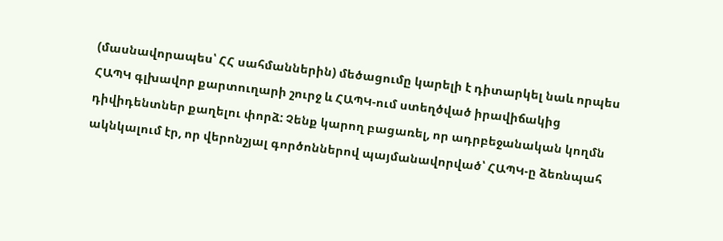(մասնավորապես՝ ՀՀ սահմաններին) մեծացումը կարելի է դիտարկել նաև որպես ՀԱՊԿ գլխավոր քարտուղարի շուրջ և ՀԱՊԿ-ում ստեղծված իրավիճակից դիվիդենտներ քաղելու փորձ: Չենք կարող բացառել, որ ադրբեջանական կողմն ակնկալում էր, որ վերոնշյալ գործոններով պայմանավորված՝ ՀԱՊԿ-ը ձեռնպահ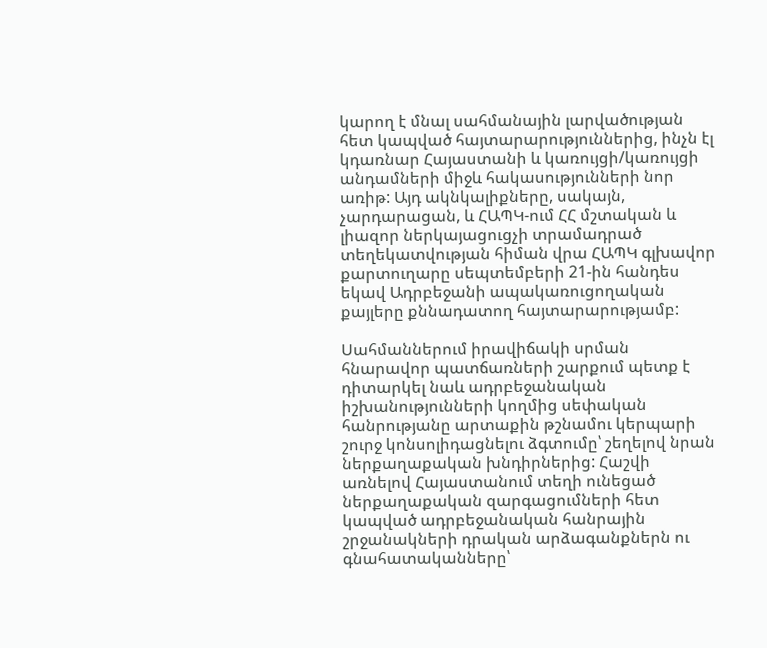կարող է մնալ սահմանային լարվածության հետ կապված հայտարարություններից, ինչն էլ կդառնար Հայաստանի և կառույցի/կառույցի անդամների միջև հակասությունների նոր առիթ: Այդ ակնկալիքները, սակայն, չարդարացան, և ՀԱՊԿ-ում ՀՀ մշտական և լիազոր ներկայացուցչի տրամադրած տեղեկատվության հիման վրա ՀԱՊԿ գլխավոր քարտուղարը սեպտեմբերի 21-ին հանդես եկավ Ադրբեջանի ապակառուցողական քայլերը քննադատող հայտարարությամբ:

Սահմաններում իրավիճակի սրման հնարավոր պատճառների շարքում պետք է դիտարկել նաև ադրբեջանական իշխանությունների կողմից սեփական հանրությանը արտաքին թշնամու կերպարի շուրջ կոնսոլիդացնելու ձգտումը՝ շեղելով նրան ներքաղաքական խնդիրներից: Հաշվի առնելով Հայաստանում տեղի ունեցած ներքաղաքական զարգացումների հետ կապված ադրբեջանական հանրային շրջանակների դրական արձագանքներն ու գնահատականները՝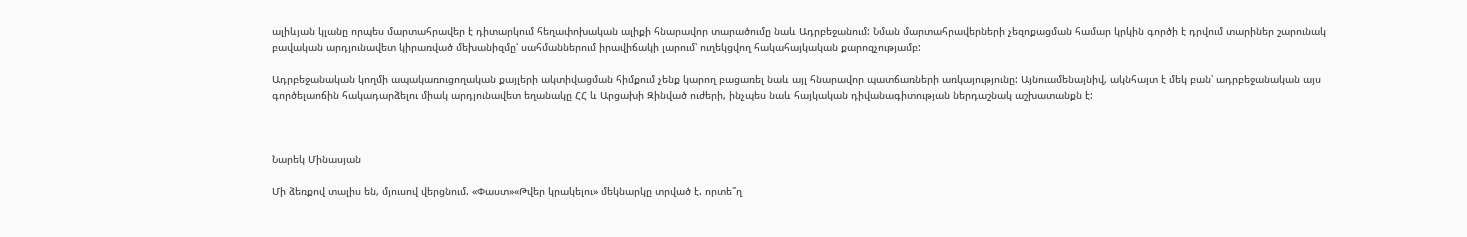ալիևյան կլանը որպես մարտահրավեր է դիտարկում հեղափոխական ալիքի հնարավոր տարածումը նաև Ադրբեջանում: Նման մարտահրավերների չեզոքացման համար կրկին գործի է դրվում տարիներ շարունակ բավական արդյունավետ կիրառված մեխանիզմը՝ սահմաններում իրավիճակի լարում՝ ուղեկցվող հակահայկական քարոզչությամբ:

Ադրբեջանական կողմի ապակառուցողական քայլերի ակտիվացման հիմքում չենք կարող բացառել նաև այլ հնարավոր պատճառների առկայությունը: Այնուամենայնիվ, ակնհայտ է մեկ բան՝ ադրբեջանական այս գործելաոճին հակադարձելու միակ արդյունավետ եղանակը ՀՀ և Արցախի Զինված ուժերի, ինչպես նաև հայկական դիվանագիտության ներդաշնակ աշխատանքն է:



Նարեկ Մինասյան

Մի ձեռքով տալիս են, մյուսով վերցնում. «Փաստ»«Թվեր կրակելու» մեկնարկը տրված է. որտե՞ղ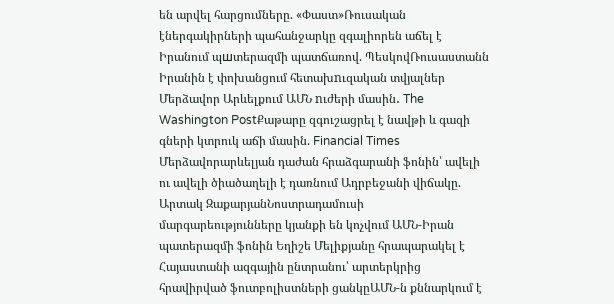են արվել հարցումները. «Փաստ»Ռուսական էներգակիրների պահանջարկը զգալիորեն աճել է Իրանում պшտերազմի պատճառով. ՊեսկովՌուսաստանն Իրանին է փոխանցում հետախnւզական տվյալներ Մերձավոր Արևելքում ԱՄՆ nւժերի մասին․ The Washington PostՔաթարը զգուշացրել է նավթի և գազի գների կտրուկ աճի մասին. Financial Times Մերձավորարևելյան դաժան հրաձգարանի ֆոնին՝ ավելի ու ավելի ծիածաղելի է դառնում Ադրբեջանի վիճակը. Արտակ ԶաքարյանՆոստրադամուսի մարգարեությունները կյանքի են կոչվում ԱՄՆ-Իրան պատերազմի ֆոնին Եղիշե Մելիքյանը հրապարակել է Հայաստանի ազգային ընտրանու՝ արտերկրից հրավիրված ֆուտբոլիստների ցանկըԱՄՆ-ն քննարկում է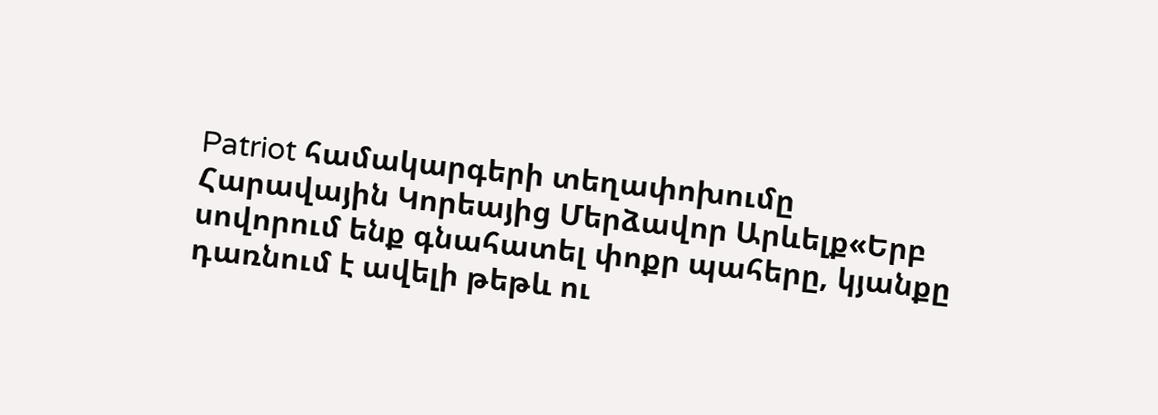Patriot համակարգերի տեղափոխումը Հարավային Կորեայից Մերձավոր Արևելք«Երբ սովորում ենք գնահատել փոքր պահերը, կյանքը դառնում է ավելի թեթև ու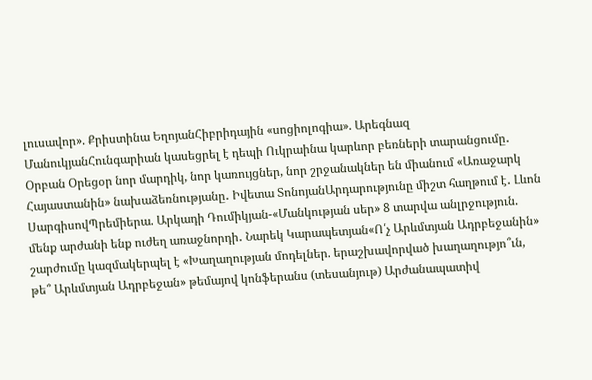լուսավոր». Քրիստինա ԵղոյանՀիբրիդային «սոցիոլոգիա». Արեգնազ ՄանուկյանՀունգարիան կասեցրել է դեպի Ուկրաինա կարևոր բեռների տարանցումը․ Օրբան Օրեցօր նոր մարդիկ, նոր կառույցներ, նոր շրջանակներ են միանում «Առաջարկ Հայաստանին» նախաձեռնությանը․ Իվետա ՏոնոյանԱրդարությունը միշտ հաղթում է․ Լևոն ՍարգիսովՊրեմիերա. Արկադի Դումիկյան-«Մանկության սեր» 8 տարվա անլրջություն. մենք արժանի ենք ուժեղ առաջնորդի․ Նարեկ Կարապետյան«Ո՛չ Արևմտյան Ադրբեջանին» շարժումը կազմակերպել է «Խաղաղության մոդելներ. երաշխավորված խաղաղությո՞ւն, թե՞ Արևմտյան Ադրբեջան» թեմայով կոնֆերանս (տեսանյութ) Արժանապատիվ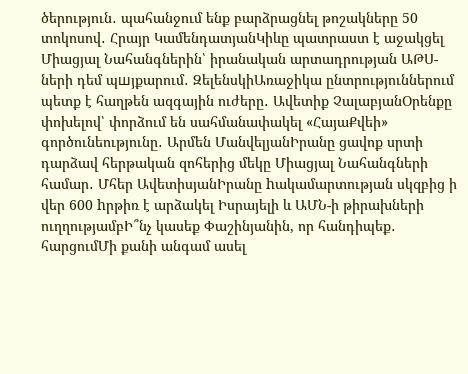ծերություն․ պահանջում ենք բարձրացնել թոշակները 50 տոկոսով․ Հրայր ԿամենդատյանԿիևը պատրաստ է աջակցել Միացյալ Նահանգներին՝ իրանական արտադրության ԱԹՍ-ների դեմ պшյքարում․ ԶելենսկիԱռաջիկա ընտրություններում պետք է հաղթեն ազգային ուժերը․ Ավետիք ՉալաբյանՕրենքը փոխելով՝ փորձում են սահմանափակել «ՀայաՔվեի» գործունեությունը․ Արմեն ՄանվելյանԻրանը ցավոք սրտի դարձավ հերթական զոհերից մեկը Միացյալ Նահանգների համար․ Մհեր ԱվետիսյանԻրանը hակամարտության սկզբից ի վեր 600 hրթիռ է արձակել Իսրայելի և ԱՄՆ-ի թիրախների ուղղությամբԻ՞նչ կասեք Փաշինյանին, որ հանդիպեք․ հարցումՄի քանի անգամ ասել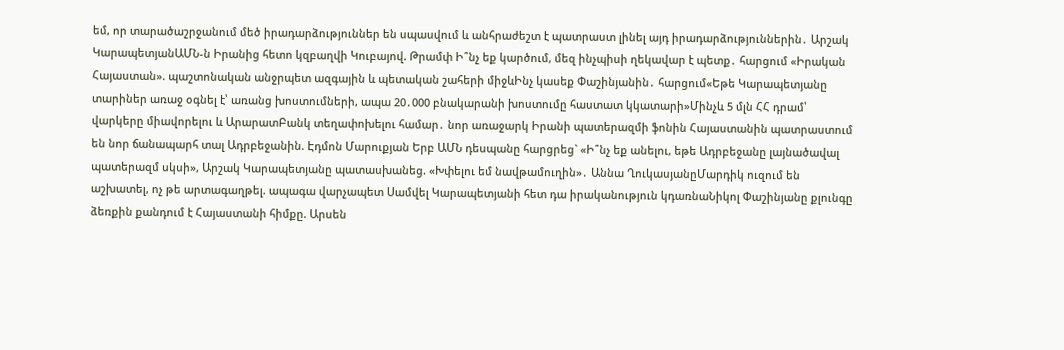եմ, որ տարածաշրջանում մեծ իրադարձություններ են սպասվում և անհրաժեշտ է պատրաստ լինել այդ իրադարձություններին․ Արշակ ԿարապետյանԱՄՆ-ն Իրանից հետո կզբաղվի Կուբայով. Թրամփ Ի՞նչ եք կարծում, մեզ ինչպիսի ղեկավար է պետք․ հարցում «Իրական Հայաստան». պաշտոնական անջրպետ ազգային և պետական շահերի միջևԻնչ կասեք Փաշինյանին․ հարցում«Եթե Կարապետյանը տարիներ առաջ օգնել է՝ առանց խոստումների, ապա 20․000 բնակարանի խոստումը հաստատ կկատարի»Մինչև 5 մլն ՀՀ դրամ՝ վարկերը միավորելու և ԱրարատԲանկ տեղափոխելու համար․ նոր առաջարկ Իրանի պատերազմի ֆոնին Հայաստանին պատրաստում են նոր ճանապարհ տալ Ադրբեջանին. Էդմոն Մարուքյան Երբ ԱՄՆ դեսպանը հարցրեց` «Ի՞նչ եք անելու, եթե Ադրբեջանը լայնածավալ պատերազմ սկսի», Արշակ Կարապետյանը պատասխանեց. «Խփելու եմ նավթամուղին»․ Աննա ՂուկասյանըՄարդիկ ուզում են աշխատել, ոչ թե արտագաղթել. ապագա վարչապետ Սամվել Կարապետյանի հետ դա իրականություն կդառնաՆիկոլ Փաշինյանը քլունգը ձեռքին քանդում է Հայաստանի հիմքը. Արսեն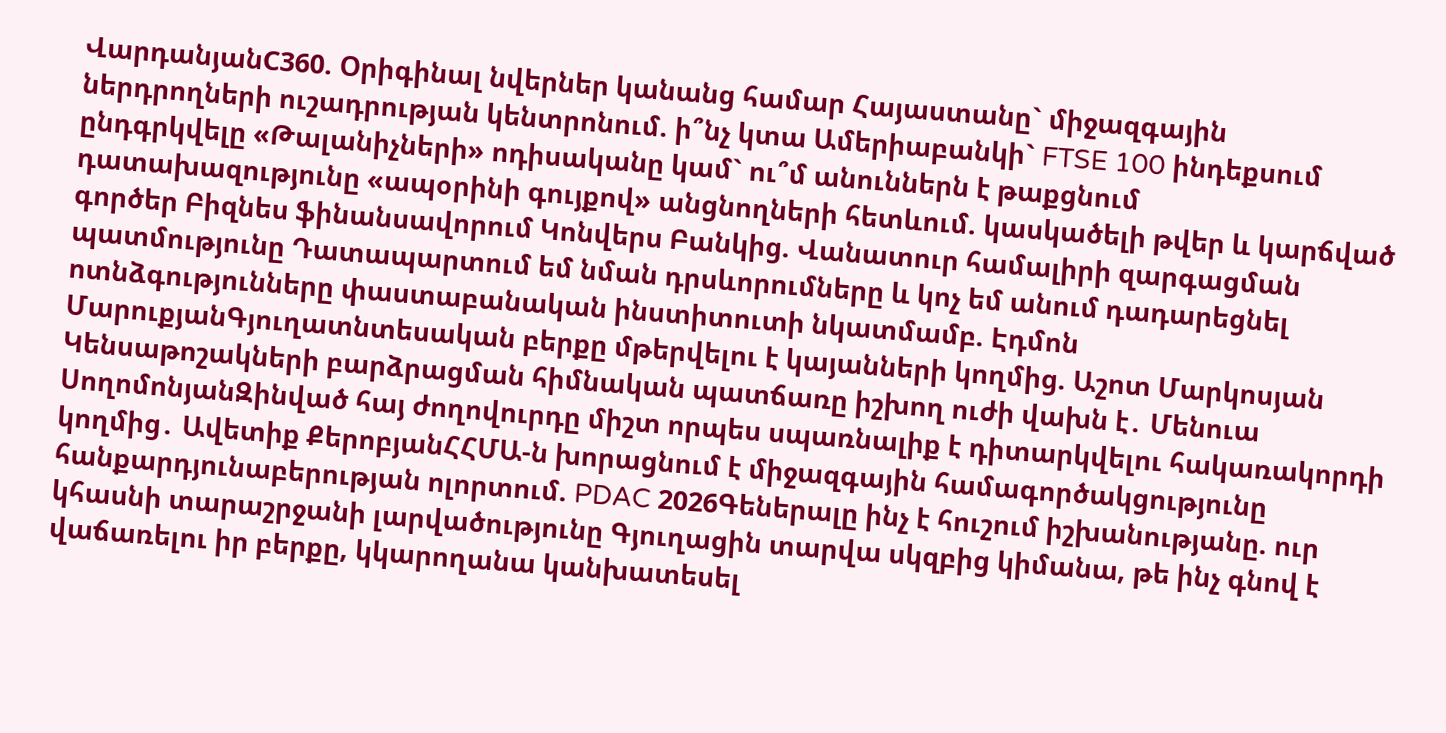ՎարդանյանC360. Օրիգինալ նվերներ կանանց համար Հայաստանը` միջազգային ներդրողների ուշադրության կենտրոնում. ի՞նչ կտա Ամերիաբանկի` FTSE 100 ինդեքսում ընդգրկվելը «Թալանիչների» ոդիսականը կամ` ու՞մ անուններն է թաքցնում դատախազությունը «ապօրինի գույքով» անցնողների հետևում. կասկածելի թվեր և կարճված գործեր Բիզնես ֆինանսավորում Կոնվերս Բանկից. Վանատուր համալիրի զարգացման պատմությունը Դատապարտում եմ նման դրսևորումները և կոչ եմ անում դադարեցնել ոտնձգությունները փաստաբանական ինստիտուտի նկատմամբ. Էդմոն ՄարուքյանԳյուղատնտեսական բերքը մթերվելու է կայանների կողմից. Աշոտ Մարկոսյան Կենսաթոշակների բարձրացման հիմնական պատճառը իշխող ուժի վախն է․ Մենուա ՍողոմոնյանԶինված հայ ժողովուրդը միշտ որպես սպառնալիք է դիտարկվելու հակառակորդի կողմից․ Ավետիք ՔերոբյանՀՀՄԱ-ն խորացնում է միջազգային համագործակցությունը հանքարդյունաբերության ոլորտում. PDAC 2026Գեներալը ինչ է հուշում իշխանությանը. ուր կհասնի տարաշրջանի լարվածությունը Գյուղացին տարվա սկզբից կիմանա, թե ինչ գնով է վաճառելու իր բերքը, կկարողանա կանխատեսել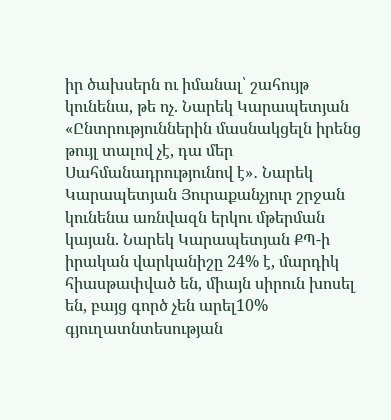իր ծախսերն ու իմանալ՝ շահույթ կունենա, թե ոչ. Նարեկ Կարապետյան «Ընտրություններին մասնակցելն իրենց թույլ տալով չէ, դա մեր Սահմանադրությունով է»․ Նարեկ Կարապետյան Յուրաքանչյուր շրջան կունենա առնվազն երկու մթերման կայան. Նարեկ Կարապետյան ՔՊ-ի իրական վարկանիշը 24% է, մարդիկ հիասթափված են, միայն սիրուն խոսել են, բայց գործ չեն արել10% գյուղատնտեսության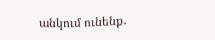անկում ունենք․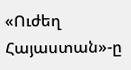«Ուժեղ Հայաստան»-ը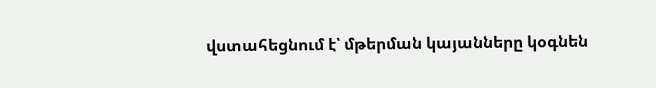վստահեցնում է՝ մթերման կայանները կօգնեն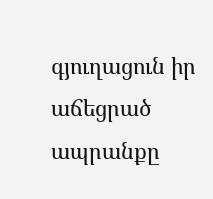գյուղացուն իր աճեցրած ապրանքը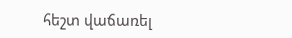հեշտ վաճառել